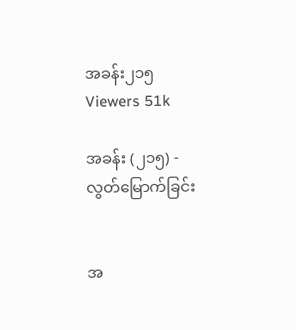အခန်း၂၁၅
Viewers 51k

အခန်း (၂၁၅) - လွတ်မြောက်ခြင်း


အ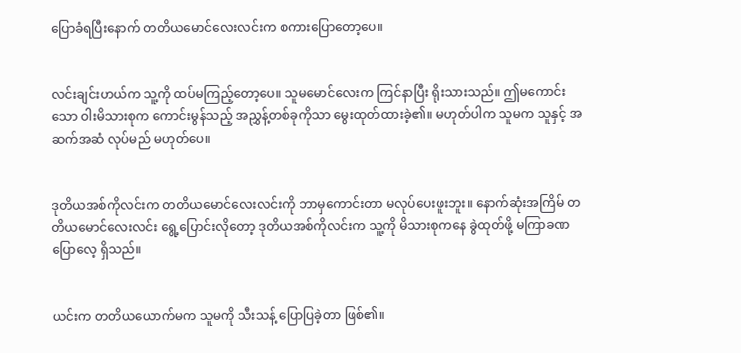ပြောခံရပြီးနောက် တတိယမောင်လေးလင်းက စကားပြောတော့ပေ။


လင်းချင်းဟယ်က သူ့ကို ထပ်မကြည့်တော့ပေ။ သူမမောင်လေးက ကြင်နာပြီး ရိုးသားသည်။ ဤမကောင်းသော ဝါးမိသားစုက ကောင်းမွန်သည့် အညွှန့်တစ်ခုကိုသာ မွေးထုတ်ထားခဲ့၏။ မဟုတ်ပါက သူမက သူနှင့် အဆက်အဆံ လုပ်မည် မဟုတ်ပေ။


ဒုတိယအစ်ကိုလင်းက တတိယမောင်လေးလင်းကို ဘာမှကောင်းတာ မလုပ်ပေးဖူးဘူး။ နောက်ဆုံးအကြိမ် တတိယမောင်လေးလင်း ရွေ့ပြောင်းလိုတော့ ဒုတိယအစ်ကိုလင်းက သူ့ကို မိသားစုကနေ ခွဲထုတ်ဖို့ မကြာခဏ ပြောလေ့ ရှိသည်။


ယင်းက တတိယယောက်မက သူမကို သီးသန့် ပြောပြခဲ့တာ ဖြစ်၏။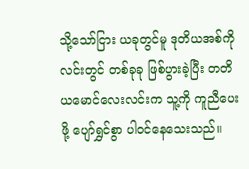သို့သော်ငြား ယခုတွင်မူ ဒုတိယအစ်ကိုလင်းတွင် တစ်ခုခု ဖြစ်ပွားခဲ့ပြီး တတိယမောင်လေးလင်းက သူ့ကို ကူညီပေးဖို့ ပျော်ရွှင်စွာ ပါဝင်နေသေးသည်။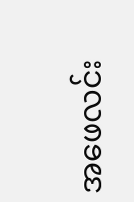အဖေလင်း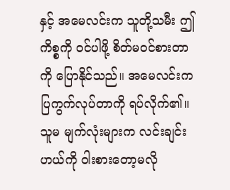နှင့် အမေလင်းက သူတို့သမီး ဤကိစ္စကို ဝင်ပါဖို့ စိတ်မဝင်စားတာကို ပြောနိုင်သည်။ အမေလင်းက ပြကွက်လုပ်တာကို ရပ်လိုက်၏။ သူမ မျက်လုံးများက လင်းချင်းဟယ်ကို ဝါးစားတော့မလို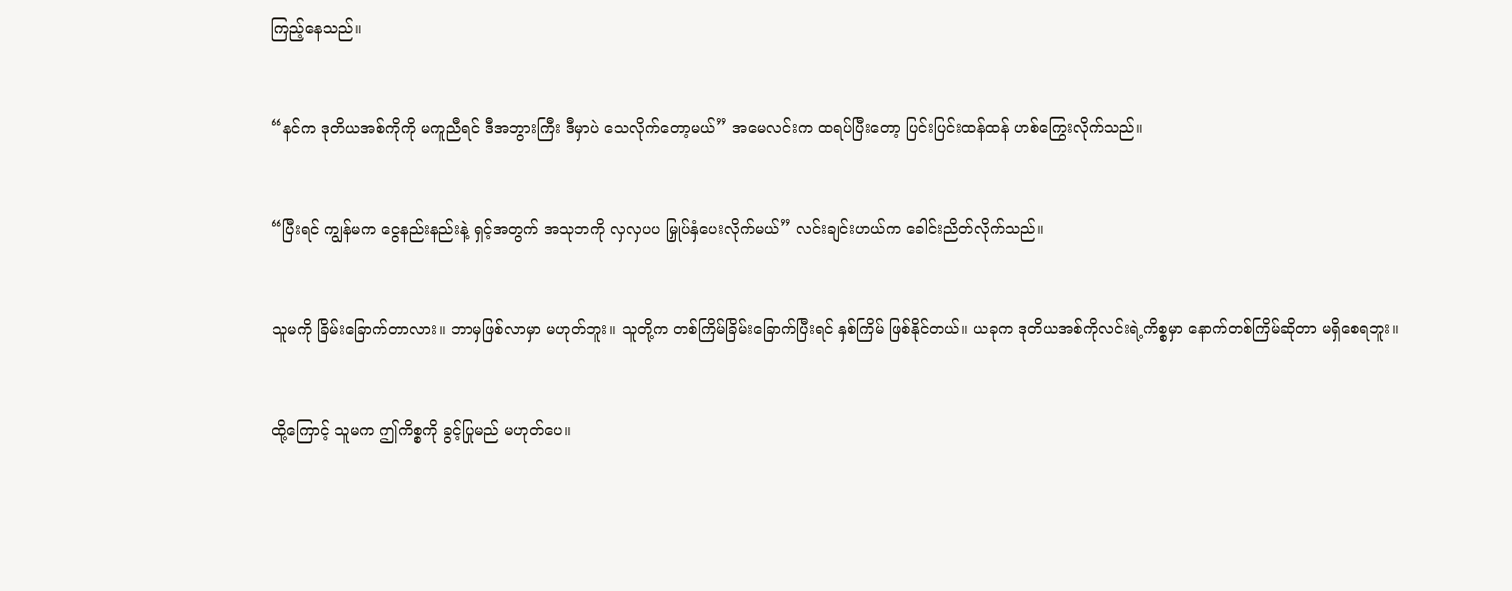ကြည့်နေသည်။


“နင်က ဒုတိယအစ်ကိုကို မကူညီရင် ဒီအဘွားကြီး ဒီမှာပဲ သေလိုက်တော့မယ်” အမေလင်းက ထရပ်ပြီးတော့ ပြင်းပြင်းထန်ထန် ဟစ်ကြွေးလိုက်သည်။


“ပြီးရင် ကျွန်မက ငွေနည်းနည်းနဲ့ ရှင့်အတွက် အသုဘကို လှလှပပ မြှုပ်နှံပေးလိုက်မယ်” လင်းချင်းဟယ်က ခေါင်းညိတ်လိုက်သည်။


သူမကို ခြိမ်းခြောက်တာလား။ ဘာမှဖြစ်လာမှာ မဟုတ်ဘူး။ သူတို့က တစ်ကြိမ်ခြိမ်းခြောက်ပြီးရင် နှစ်ကြိမ် ဖြစ်နိုင်တယ်။ ယခုက ဒုတိယအစ်ကိုလင်းရဲ့ကိစ္စမှာ နောက်တစ်ကြိမ်ဆိုတာ မရှိစေရဘူး။


ထို့ကြောင့် သူမက ဤကိစ္စကို ခွင့်ပြုမည် မဟုတ်ပေ။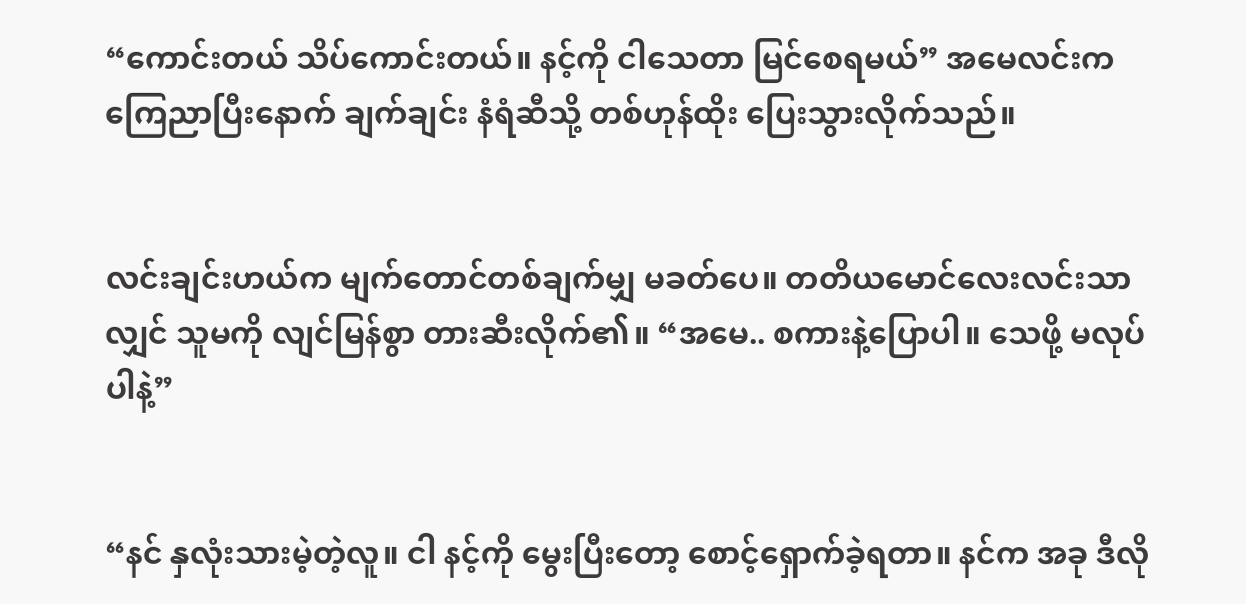“ကောင်းတယ် သိပ်ကောင်းတယ်။ နင့်ကို ငါသေတာ မြင်စေရမယ်” အမေလင်းက ကြေညာပြီးနောက် ချက်ချင်း နံရံဆီသို့ တစ်ဟုန်ထိုး ပြေးသွားလိုက်သည်။


လင်းချင်းဟယ်က မျက်တောင်တစ်ချက်မျှ မခတ်ပေ။ တတိယမောင်လေးလင်းသာလျှင် သူမကို လျင်မြန်စွာ တားဆီးလိုက်၏။ “အမေ.. စကားနဲ့ပြောပါ။ သေဖို့ မလုပ်ပါနဲ့”


“နင် နှလုံးသားမဲ့တဲ့လူ။ ငါ နင့်ကို မွေးပြီးတော့ စောင့်ရှောက်ခဲ့ရတာ။ နင်က အခု ဒီလို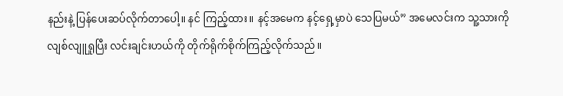နည်းနဲ့ ပြန်ပေးဆပ်လိုက်တာပေါ့။ နင် ကြည့်ထား။ နင့်အမေက နင့်ရှေ့မှာပဲ သေပြမယ်” အမေလင်းက သူ့သားကို လျစ်လျူရှုပြီး လင်းချင်းဟယ်ကို တိုက်ရိုက်စိုက်ကြည့်လိုက်သည်။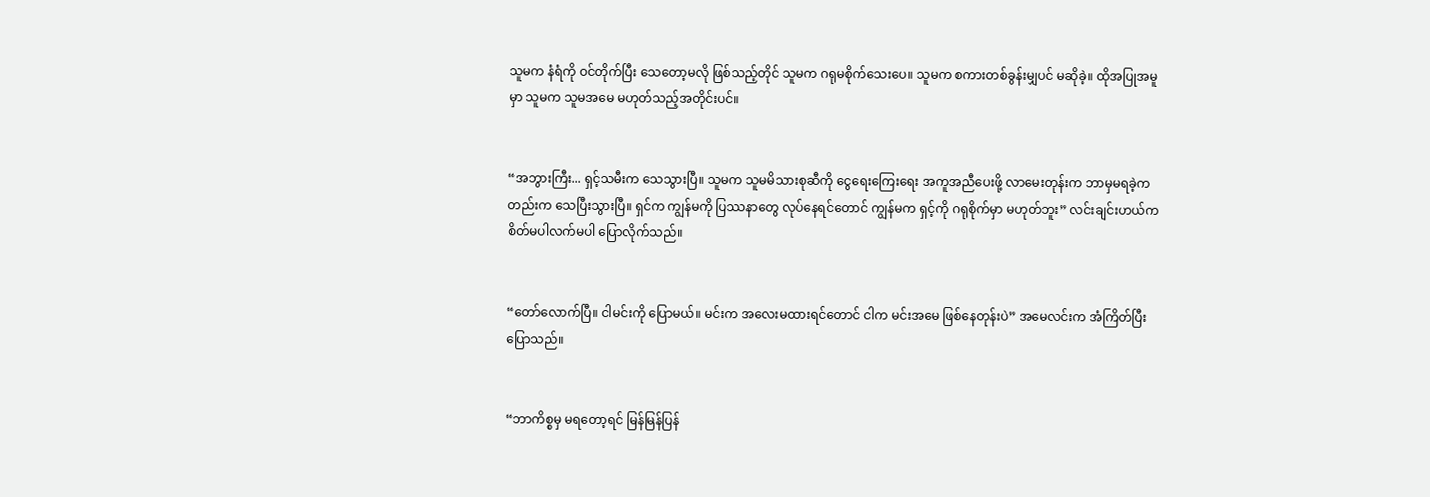သူမက နံရံကို ဝင်တိုက်ပြီး သေတော့မလို ဖြစ်သည့်တိုင် သူမက ဂရုမစိုက်သေးပေ။ သူမက စကားတစ်ခွန်းမျှပင် မဆိုခဲ့။ ထိုအပြုအမူမှာ သူမက သူမအမေ မဟုတ်သည့်အတိုင်းပင်။


“အဘွားကြီး... ရှင့်သမီးက သေသွားပြီ။ သူမက သူမမိသားစုဆီကို ငွေရေးကြေးရေး အကူအညီပေးဖို့ လာမေးတုန်းက ဘာမှမရခဲ့ကတည်းက သေပြီးသွားပြီ။ ရှင်က ကျွန်မကို ပြဿနာတွေ လုပ်နေရင်တောင် ကျွန်မက ရှင့်ကို ဂရုစိုက်မှာ မဟုတ်ဘူး” လင်းချင်းဟယ်က စိတ်မပါလက်မပါ ပြောလိုက်သည်။


“တော်လောက်ပြီ။ ငါမင်းကို ပြောမယ်။ မင်းက အလေးမထားရင်တောင် ငါက မင်းအမေ ဖြစ်နေတုန်းပဲ” အမေလင်းက အံကြိတ်ပြီး ပြောသည်။


“ဘာကိစ္စမှ မရတော့ရင် မြန်မြန်ပြန်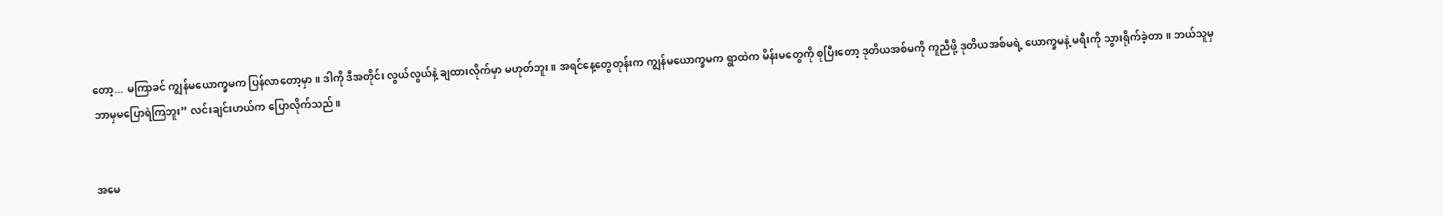တော့... မကြာခင် ကျွန်မယောက္ခမက ပြန်လာတော့မှာ။ ဒါကို ဒီအတိုင်း လွယ်လွယ်နဲ့ ချထားလိုက်မှာ မဟုတ်ဘူး။ အရင်နေ့တွေတုန်းက ကျွန်မယောက္ခမက ရွာထဲက မိန်းမတွေကို စုပြီးတော့ ဒုတိယအစ်မကို ကူညီဖို့ ဒုတိယအစ်မရဲ့ ယောက္ခမနဲ့ မရီးကို သွားရိုက်ခဲ့တာ။ ဘယ်သူမှ ဘာမှမပြောရဲကြဘူး” လင်းချင်းဟယ်က ပြောလိုက်သည်။


အမေ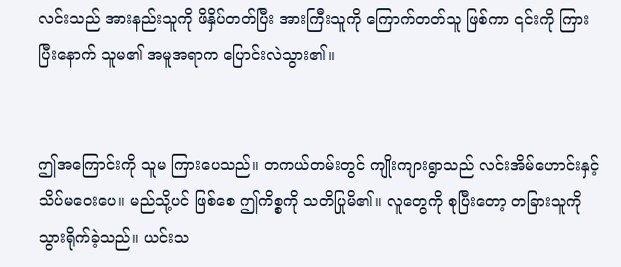လင်းသည် အားနည်းသူကို ဖိနှိပ်တတ်ပြီး အားကြီးသူကို ကြောက်တတ်သူ ဖြစ်ကာ ၎င်းကို ကြားပြီးနောက် သူမ၏ အမူအရာက ပြောင်းလဲသွား၏။


ဤအကြောင်းကို သူမ ကြားပေသည်။ တကယ်တမ်းတွင် ကျိုးကျားရွာသည် လင်းအိမ်ဟောင်းနှင့် သိပ်မဝေးပေ။ မည်သို့ပင် ဖြစ်စေ ဤကိစ္စကို သတိပြုမိ၏။ လူတွေကို စုပြီးတော့ တခြားသူကို သွားရိုက်ခဲ့သည်။ ယင်းသ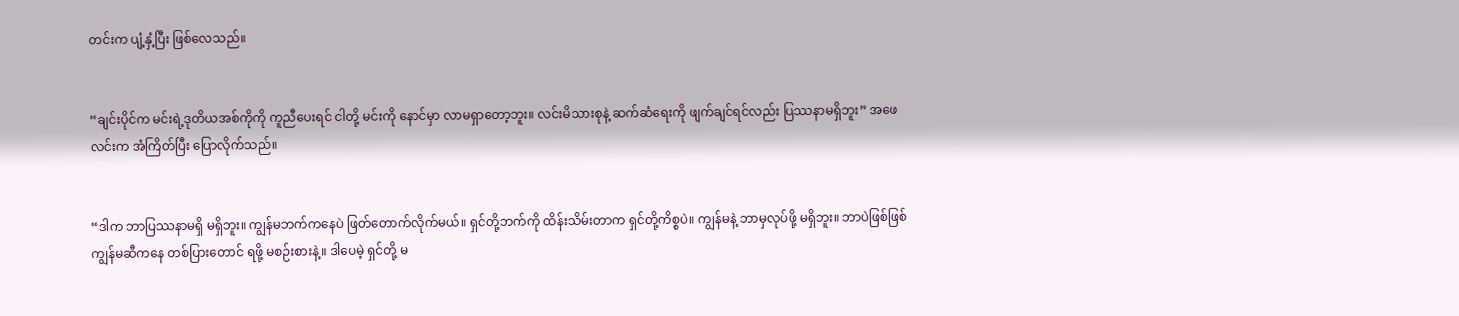တင်းက ပျံ့နှံ့ပြီး ဖြစ်လေသည်။


“ချင်းပိုင်က မင်းရဲ့ဒုတိယအစ်ကိုကို ကူညီပေးရင် ငါတို့ မင်းကို နောင်မှာ လာမရှာတော့ဘူး။ လင်းမိသားစုနဲ့ ဆက်ဆံရေးကို ဖျက်ချင်ရင်လည်း ပြဿနာမရှိဘူး” အဖေလင်းက အံကြိတ်ပြီး ပြောလိုက်သည်။


“ဒါက ဘာပြဿနာမရှိ မရှိဘူး။ ကျွန်မဘက်ကနေပဲ ဖြတ်တောက်လိုက်မယ်။ ရှင်တို့ဘက်ကို ထိန်းသိမ်းတာက ရှင်တို့ကိစ္စပဲ။ ကျွန်မနဲ့ ဘာမှလုပ်ဖို့ မရှိဘူး။ ဘာပဲဖြစ်ဖြစ် ကျွန်မဆီကနေ တစ်ပြားတောင် ရဖို့ မစဉ်းစားနဲ့။ ဒါပေမဲ့ ရှင်တို့ မ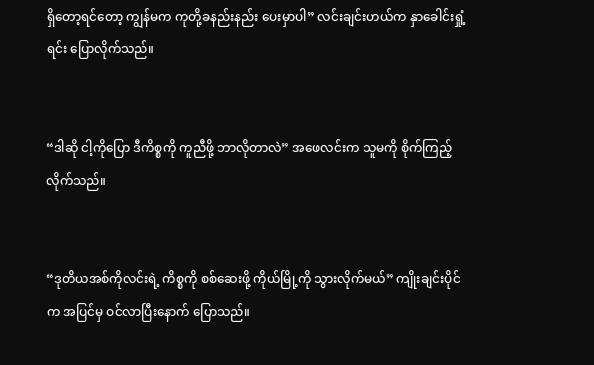ရှိတော့ရင်တော့ ကျွန်မက ကုတို့ခနည်းနည်း ပေးမှာပါ” လင်းချင်းဟယ်က နှာခေါင်းရှုံ့ရင်း ပြောလိုက်သည်။


“ဒါဆို ငါ့ကိုပြော ဒီကိစ္စကို ကူညီဖို့ ဘာလိုတာလဲ” အဖေလင်းက သူမကို စိုက်ကြည့်လိုက်သည်။


“ဒုတိယအစ်ကိုလင်းရဲ့ ကိစ္စကို စစ်ဆေးဖို့ ကိုယ်မြို့ကို သွားလိုက်မယ်” ကျိုးချင်းပိုင်က အပြင်မှ ဝင်လာပြီးနောက် ပြောသည်။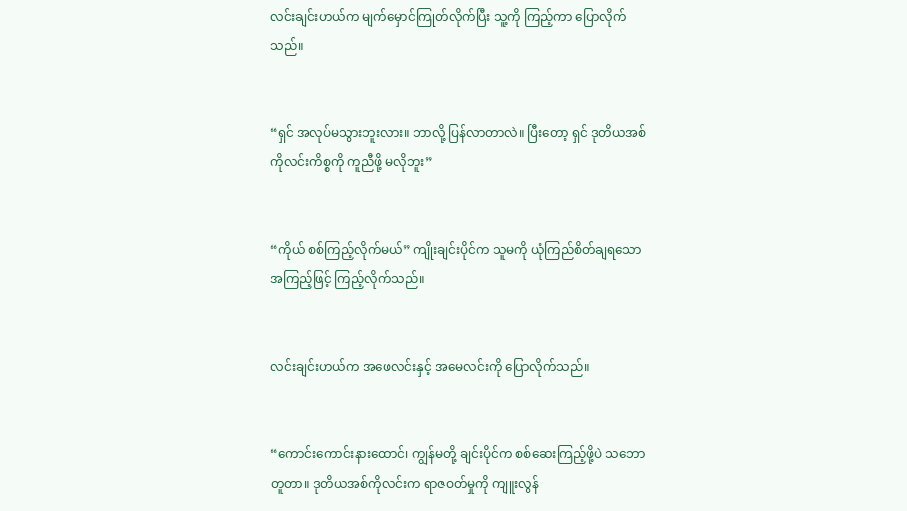လင်းချင်းဟယ်က မျက်မှောင်ကြုတ်လိုက်ပြီး သူ့ကို ကြည့်ကာ ပြောလိုက်သည်။


“ရှင် အလုပ်မသွားဘူးလား။ ဘာလို့ ပြန်လာတာလဲ။ ပြီးတော့ ရှင် ဒုတိယအစ်ကိုလင်းကိစ္စကို ကူညီဖို့ မလိုဘူး”


“ကိုယ် စစ်ကြည့်လိုက်မယ်” ကျိုးချင်းပိုင်က သူမကို ယုံကြည်စိတ်ချရသော အကြည့်ဖြင့် ကြည့်လိုက်သည်။


လင်းချင်းဟယ်က အဖေလင်းနှင့် အမေလင်းကို ပြောလိုက်သည်။


“ကောင်းကောင်းနားထောင်၊ ကျွန်မတို့ ချင်းပိုင်က စစ်ဆေးကြည့်ဖို့ပဲ သဘောတူတာ။ ဒုတိယအစ်ကိုလင်းက ရာဇဝတ်မှုကို ကျူးလွန်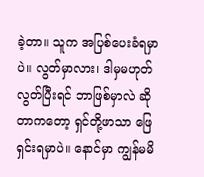ခဲ့တာ။ သူက အပြစ်ပေးခံရမှာပဲ။ လွတ်မှာလား၊ ဒါမှမဟုတ် လွတ်ပြီးရင် ဘာဖြစ်မှာလဲ ဆိုတာကတော့ ရှင်တို့ဖာသာ ဖြေရှင်းရမှာပဲ။ နောင်မှာ ကျွန်မမိ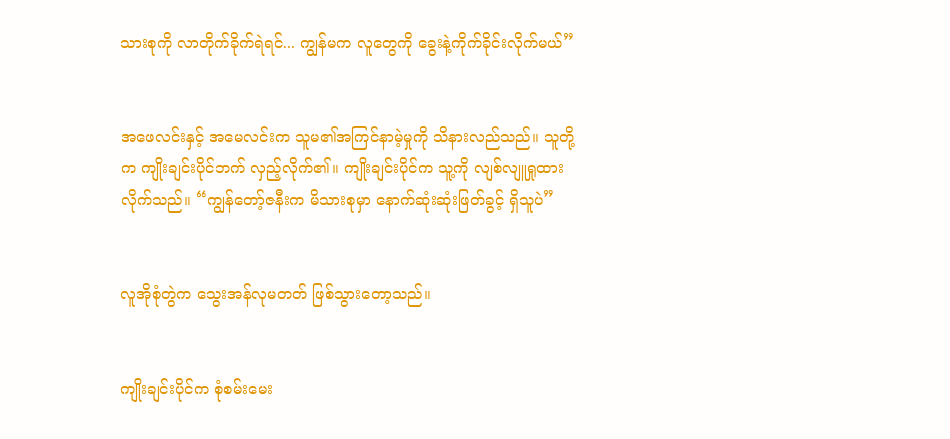သားစုကို လာတိုက်ခိုက်ရဲရင်... ကျွန်မက လူတွေကို ခွေးနဲ့ကိုက်ခိုင်းလိုက်မယ်”


အဖေလင်းနှင့် အမေလင်းက သူမ၏အကြင်နာမဲ့မှုကို သိနားလည်သည်။ သူတို့က ကျိုးချင်းပိုင်ဘက် လှည့်လိုက်၏။ ကျိုးချင်းပိုင်က သူ့ကို လျစ်လျူရှုထားလိုက်သည်။ “ကျွန်တော့်ဇနီးက မိသားစုမှာ နောက်ဆုံးဆုံးဖြတ်ခွင့် ရှိသူပဲ”


လူအိုစုံတွဲက သွေးအန်လုမတတ် ဖြစ်သွားတော့သည်။


ကျိုးချင်းပိုင်က စုံစမ်းမေး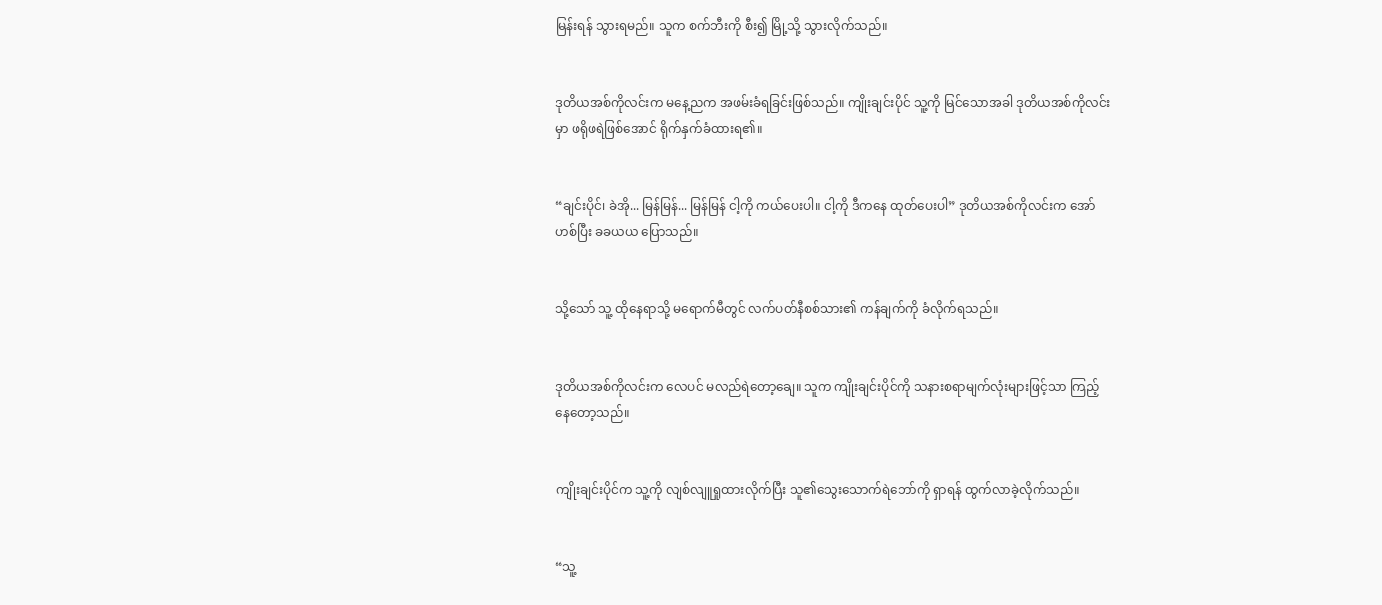မြန်းရန် သွားရမည်။ သူက စက်ဘီးကို စီး၍ မြို့သို့ သွားလိုက်သည်။


ဒုတိယအစ်ကိုလင်းက မနေ့ညက အဖမ်းခံရခြင်းဖြစ်သည်။ ကျိုးချင်းပိုင် သူ့ကို မြင်သောအခါ ဒုတိယအစ်ကိုလင်းမှာ ဖရိုဖရဲဖြစ်အောင် ရိုက်နှက်ခံထားရ၏။


“ချင်းပိုင်၊ ခဲအို... မြန်မြန်... မြန်မြန် ငါ့ကို ကယ်ပေးပါ။ ငါ့ကို ဒီကနေ ထုတ်ပေးပါ” ဒုတိယအစ်ကိုလင်းက အော်ဟစ်ပြီး ခခယယ ပြောသည်။


သို့သော် သူ့ ထိုနေရာသို့ မရောက်မီတွင် လက်ပတ်နီစစ်သား၏ ကန်ချက်ကို ခံလိုက်ရသည်။


ဒုတိယအစ်ကိုလင်းက လေပင် မလည်ရဲတော့ချေ။ သူက ကျိုးချင်းပိုင်ကို သနားစရာမျက်လုံးများဖြင့်သာ ကြည့်နေတော့သည်။


ကျိုးချင်းပိုင်က သူ့ကို လျစ်လျူရှုထားလိုက်ပြီး သူ၏သွေးသောက်ရဲဘော်ကို ရှာရန် ထွက်လာခဲ့လိုက်သည်။


“သူ့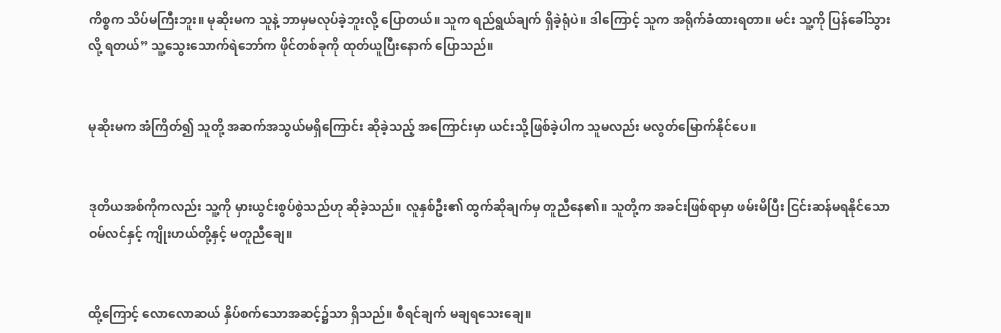ကိစ္စက သိပ်မကြီးဘူး။ မုဆိုးမက သူနဲ့ ဘာမှမလုပ်ခဲ့ဘူးလို့ ပြောတယ်။ သူက ရည်ရွယ်ချက် ရှိခဲ့ရုံပဲ။ ဒါကြောင့် သူက အရိုက်ခံထားရတာ။ မင်း သူ့ကို ပြန်ခေါ်သွားလို့ ရတယ်” သူ့သွေးသောက်ရဲဘော်က ဖိုင်တစ်ခုကို ထုတ်ယူပြီးနောက် ပြောသည်။


မုဆိုးမက အံကြိတ်၍ သူတို့ အဆက်အသွယ်မရှိကြောင်း ဆိုခဲ့သည့် အကြောင်းမှာ ယင်းသို့ဖြစ်ခဲ့ပါက သူမလည်း မလွတ်မြောက်နိုင်ပေ။


ဒုတိယအစ်ကိုကလည်း သူ့ကို မှားယွင်းစွပ်စွဲသည်ဟု ဆိုခဲ့သည်။ လူနှစ်ဦး၏ ထွက်ဆိုချက်မှ တူညီနေ၏။ သူတို့က အခင်းဖြစ်ရာမှာ ဖမ်းမိပြီး ငြင်းဆန်မရနိုင်သော ဝမ်လင်နှင့် ကျိုးဟယ်တို့နှင့် မတူညီချေ။


ထို့ကြောင့် လောလောဆယ် နှိပ်စက်သောအဆင့်၌သာ ရှိသည်။ စီရင်ချက် မချရသေးချေ။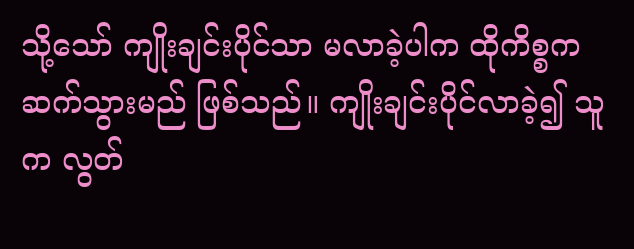သို့သော် ကျိုးချင်းပိုင်သာ မလာခဲ့ပါက ထိုကိစ္စက ဆက်သွားမည် ဖြစ်သည်။ ကျိုးချင်းပိုင်လာခဲ့၍ သူက လွတ်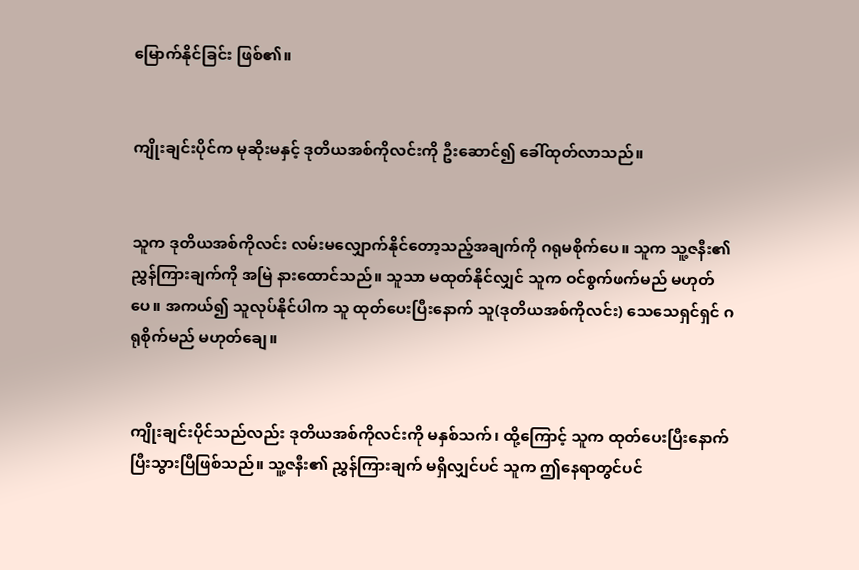မြောက်နိုင်ခြင်း ဖြစ်၏။


ကျိုးချင်းပိုင်က မုဆိုးမနှင့် ဒုတိယအစ်ကိုလင်းကို ဦးဆောင်၍ ခေါ်ထုတ်လာသည်။


သူက ဒုတိယအစ်ကိုလင်း လမ်းမလျှောက်နိုင်တော့သည့်အချက်ကို ဂရုမစိုက်ပေ။ သူက သူ့ဇနီး၏ ညွှန်ကြားချက်ကို အမြဲ နားထောင်သည်။ သူသာ မထုတ်နိုင်လျှင် သူက ဝင်စွက်ဖက်မည် မဟုတ်ပေ။ အကယ်၍ သူလုပ်နိုင်ပါက သူ ထုတ်ပေးပြီးနောက် သူ(ဒုတိယအစ်ကိုလင်း) သေသေရှင်ရှင် ဂရုစိုက်မည် မဟုတ်ချေ။


ကျိုးချင်းပိုင်သည်လည်း ဒုတိယအစ်ကိုလင်းကို မနှစ်သက်၊ ထို့ကြောင့် သူက ထုတ်ပေးပြီးနောက် ပြီးသွားပြီဖြစ်သည်။ သူ့ဇနီး၏ ညွှန်ကြားချက် မရှိလျှင်ပင် သူက ဤနေရာတွင်ပင်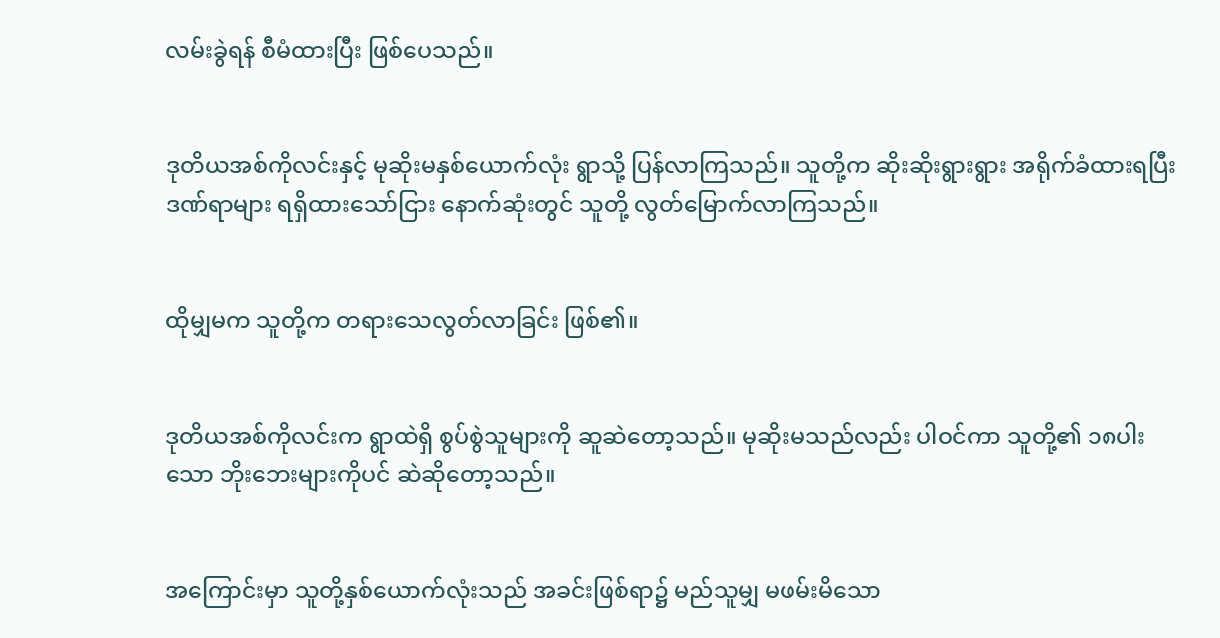လမ်းခွဲရန် စီမံထားပြီး ဖြစ်ပေသည်။


ဒုတိယအစ်ကိုလင်းနှင့် မုဆိုးမနှစ်ယောက်လုံး ရွာသို့ ပြန်လာကြသည်။ သူတို့က ဆိုးဆိုးရွားရွား အရိုက်ခံထားရပြီး ဒဏ်ရာများ ရရှိထားသော်ငြား နောက်ဆုံးတွင် သူတို့ လွတ်မြောက်လာကြသည်။


ထိုမျှမက သူတို့က တရားသေလွတ်လာခြင်း ဖြစ်၏။


ဒုတိယအစ်ကိုလင်းက ရွာထဲရှိ စွပ်စွဲသူများကို ဆူဆဲတော့သည်။ မုဆိုးမသည်လည်း ပါဝင်ကာ သူတို့၏ ၁၈ပါးသော ဘိုးဘေးများကိုပင် ဆဲဆိုတော့သည်။


အကြောင်းမှာ သူတို့နှစ်ယောက်လုံးသည် အခင်းဖြစ်ရာ၌ မည်သူမျှ မဖမ်းမိသော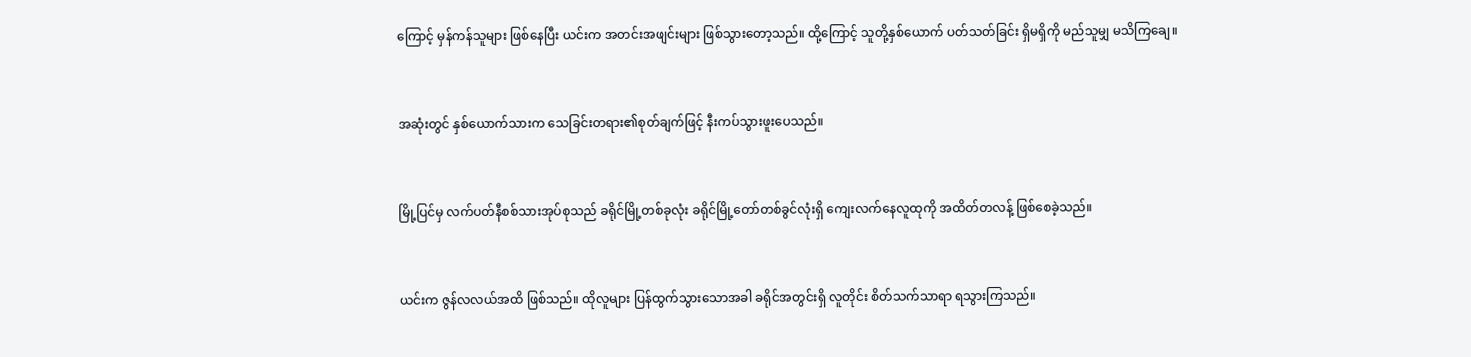ကြောင့် မှန်ကန်သူများ ဖြစ်နေပြီး ယင်းက အတင်းအဖျင်းများ ဖြစ်သွားတော့သည်။ ထို့ကြောင့် သူတို့နှစ်ယောက် ပတ်သတ်ခြင်း ရှိမရှိကို မည်သူမျှ မသိကြချေ။


အဆုံးတွင် နှစ်ယောက်သားက သေခြင်းတရား၏စုတ်ချက်ဖြင့် နီးကပ်သွားဖူးပေသည်။


မြို့ပြင်မှ လက်ပတ်နီစစ်သားအုပ်စုသည် ခရိုင်မြို့တစ်ခုလုံး ခရိုင်မြို့တော်တစ်ခွင်လုံးရှိ ကျေးလက်နေလူထုကို အထိတ်တလန့် ဖြစ်စေခဲ့သည်။


ယင်းက ဇွန်လလယ်အထိ ဖြစ်သည်။ ထိုလူများ ပြန်ထွက်သွားသောအခါ ခရိုင်အတွင်းရှိ လူတိုင်း စိတ်သက်သာရာ ရသွားကြသည်။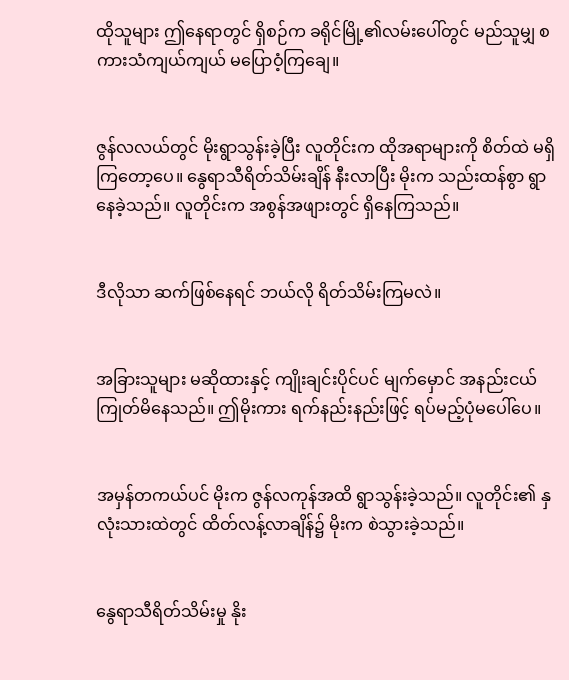ထိုသူများ ဤနေရာတွင် ရှိစဉ်က ခရိုင်မြို့၏လမ်းပေါ်တွင် မည်သူမျှ စကားသံကျယ်ကျယ် မပြောဝံ့ကြချေ။


ဇွန်လလယ်တွင် မိုးရွာသွန်းခဲ့ပြီး လူတိုင်းက ထိုအရာများကို စိတ်ထဲ မရှိကြတော့ပေ။ နွေရာသီရိတ်သိမ်းချိန် နီးလာပြီး မိုးက သည်းထန်စွာ ရွာနေခဲ့သည်။ လူတိုင်းက အစွန်အဖျားတွင် ရှိနေကြသည်။


ဒီလိုသာ ဆက်ဖြစ်နေရင် ဘယ်လို ရိတ်သိမ်းကြမလဲ။


အခြားသူများ မဆိုထားနှင့် ကျိုးချင်းပိုင်ပင် မျက်မှောင် အနည်းငယ် ကြုတ်မိနေသည်။ ဤမိုးကား ရက်နည်းနည်းဖြင့် ရပ်မည့်ပုံမပေါ်ပေ။


အမှန်တကယ်ပင် မိုးက ဇွန်လကုန်အထိ ရွာသွန်းခဲ့သည်။ လူတိုင်း၏ နှလုံးသားထဲတွင် ထိတ်လန့်လာချိန်၌ မိုးက စဲသွားခဲ့သည်။


နွေရာသီရိတ်သိမ်းမှု နိုး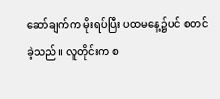ဆော်ချက်က မိုးရပ်ပြီး ပထမနေ့၌ပင် စတင်ခဲ့သည်။ လူတိုင်းက စ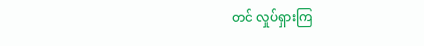တင် လှုပ်ရှားကြ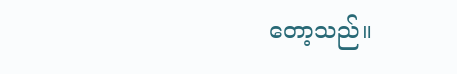တော့သည်။